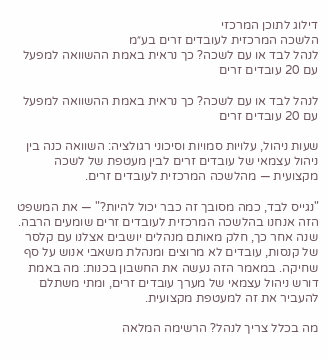דילוג לתוכן המרכזי
הלשכה המרכזית לעובדים זרים בע״מ
לנהל לבד או עם לשכה? כך נראית באמת ההשוואה למפעל עם 20 עובדים זרים

לנהל לבד או עם לשכה? כך נראית באמת ההשוואה למפעל עם 20 עובדים זרים

שעות ניהול, עלויות סמויות וסיכוני רגולציה: השוואה כנה בין ניהול עצמאי של עובדים זרים לבין מעטפת של לשכה מקצועית — מהלשכה המרכזית לעובדים זרים.

"נגייס לבד, כמה מסובך זה כבר יכול להיות?" — את המשפט הזה אנחנו בהלשכה המרכזית לעובדים זרים שומעים הרבה. שנה אחר כך, חלק מאותם מנהלים יושבים אצלנו עם קלסר של קנסות, עובדים לא מרוצים ומנהלת משאבי אנוש על סף שחיקה. במאמר הזה נעשה את החשבון בכנות: מה באמת דורש ניהול עצמאי של מערך עובדים זרים, ומתי משתלם להעביר את זה למעטפת מקצועית.

מה בכלל צריך לנהל? הרשימה המלאה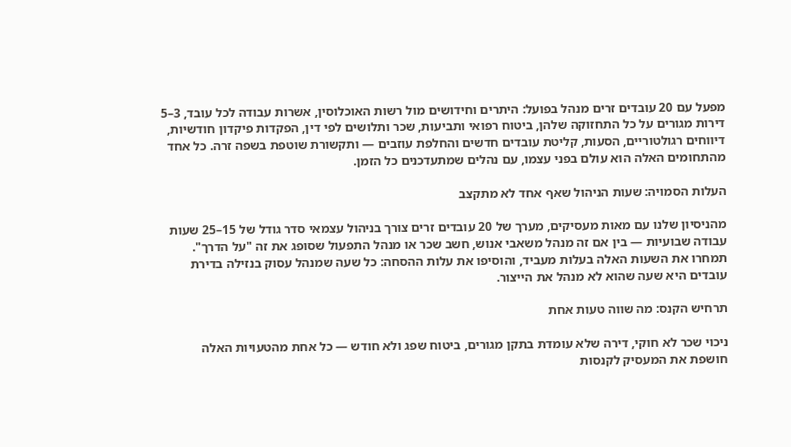מפעל עם 20 עובדים זרים מנהל בפועל: היתרים וחידושים מול רשות האוכלוסין, אשרות עבודה לכל עובד, 3–5 דירות מגורים על כל התחזוקה שלהן, ביטוח רפואי ותביעות, שכר ותלושים לפי דין, הפקדות פיקדון חודשיות, דיווחים רגולטוריים, הסעות, קליטת עובדים חדשים והחלפת עוזבים — ותקשורת שוטפת בשפה זרה. כל אחד מהתחומים האלה הוא עולם בפני עצמו, עם נהלים שמתעדכנים כל הזמן.

העלות הסמויה: שעות הניהול שאף אחד לא מתקצב

מהניסיון שלנו עם מאות מעסיקים, מערך של 20 עובדים זרים צורך בניהול עצמאי סדר גודל של 15–25 שעות עבודה שבועיות — בין אם זה מנהל משאבי אנוש, חשב שכר או מנהל התפעול שסופג את זה "על הדרך". תמחרו את השעות האלה בעלות מעביד, והוסיפו את עלות ההסחה: כל שעה שמנהל עסוק בנזילה בדירת עובדים היא שעה שהוא לא מנהל את הייצור.

תרחיש הקנס: מה שווה טעות אחת

ניכוי שכר לא חוקי, דירה שלא עומדת בתקן מגורים, ביטוח שפג ולא חודש — כל אחת מהטעויות האלה חושפת את המעסיק לקנסות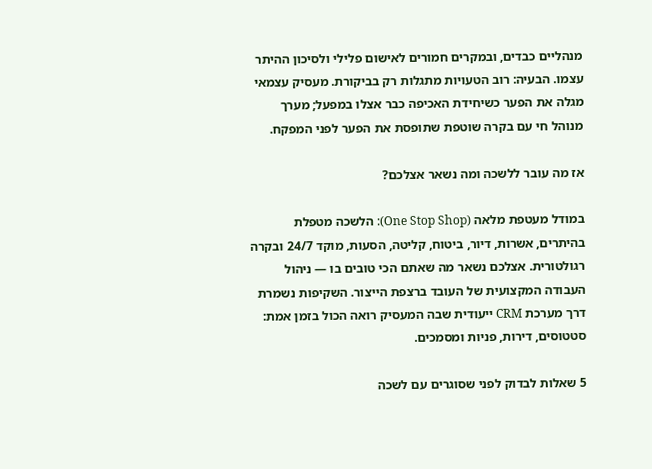מנהליים כבדים, ובמקרים חמורים לאישום פלילי ולסיכון ההיתר עצמו. הבעיה: רוב הטעויות מתגלות רק בביקורת. מעסיק עצמאי מגלה את הפער כשיחידת האכיפה כבר אצלו במפעל; מערך מנוהל חי עם בקרה שוטפת שתופסת את הפער לפני המפקח.

אז מה עובר ללשכה ומה נשאר אצלכם?

במודל מעטפת מלאה (One Stop Shop): הלשכה מטפלת בהיתרים, אשרות, דיור, ביטוח, קליטה, הסעות, מוקד 24/7 ובקרה רגולטורית. אצלכם נשאר מה שאתם הכי טובים בו — ניהול העבודה המקצועית של העובד ברצפת הייצור. השקיפות נשמרת דרך מערכת CRM ייעודית שבה המעסיק רואה הכול בזמן אמת: סטטוסים, דירות, פניות ומסמכים.

5 שאלות לבדוק לפני שסוגרים עם לשכה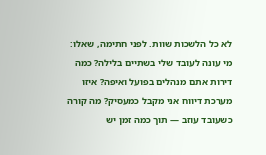לא כל הלשכות שוות. לפני חתימה, שאלו: מי עונה לעובד שלי בשתיים בלילה? כמה דירות אתם מנהלים בפועל ואיפה? איזו מערכת דיווח אני מקבל כמעסיק? מה קורה כשעובד עוזב — תוך כמה זמן יש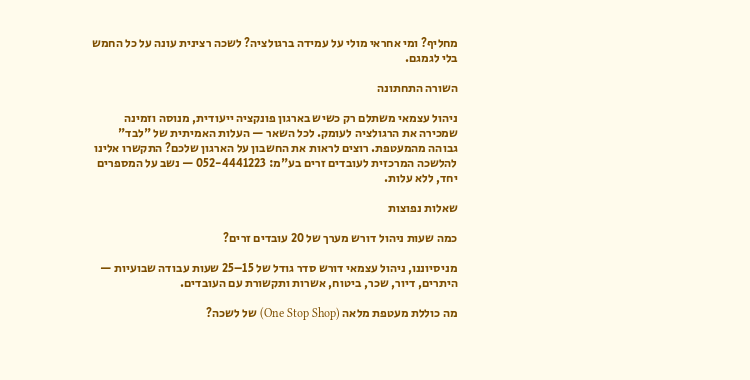מחליף? ומי אחראי מולי על עמידה ברגולציה? לשכה רצינית עונה על כל החמש בלי לגמגם.

השורה התחתונה

ניהול עצמאי משתלם רק כשיש בארגון פונקציה ייעודית, מנוסה וזמינה שמכירה את הרגולציה לעומק. לכל השאר — העלות האמיתית של "לבד" גבוהה מהמעטפת. רוצים לראות את החשבון על הארגון שלכם? התקשרו אלינו להלשכה המרכזית לעובדים זרים בע"מ: 052-4441223 — נשב על המספרים יחד, ללא עלות.

שאלות נפוצות

כמה שעות ניהול דורש מערך של 20 עובדים זרים?

מניסיוננו, ניהול עצמאי דורש סדר גודל של 15–25 שעות עבודה שבועיות — היתרים, דיור, שכר, ביטוח, אשרות ותקשורת עם העובדים.

מה כוללת מעטפת מלאה (One Stop Shop) של לשכה?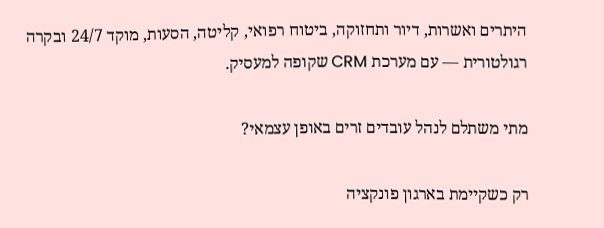היתרים ואשרות, דיור ותחזוקה, ביטוח רפואי, קליטה, הסעות, מוקד 24/7 ובקרה רגולטורית — עם מערכת CRM שקופה למעסיק.

מתי משתלם לנהל עובדים זרים באופן עצמאי?

רק כשקיימת בארגון פונקציה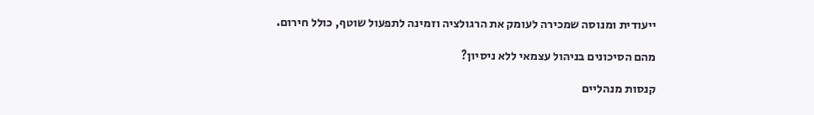ייעודית ומנוסה שמכירה לעומק את הרגולציה וזמינה לתפעול שוטף, כולל חירום.

מהם הסיכונים בניהול עצמאי ללא ניסיון?

קנסות מנהליים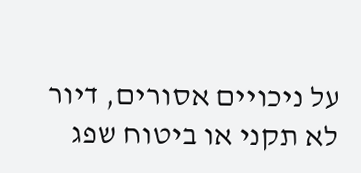על ניכויים אסורים, דיור לא תקני או ביטוח שפג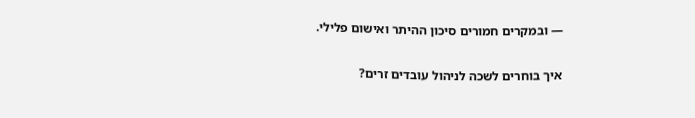— ובמקרים חמורים סיכון ההיתר ואישום פלילי.

איך בוחרים לשכה לניהול עובדים זרים?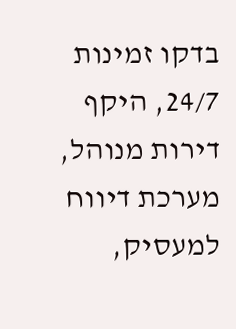בדקו זמינות 24/7, היקף דירות מנוהל, מערכת דיווח למעסיק,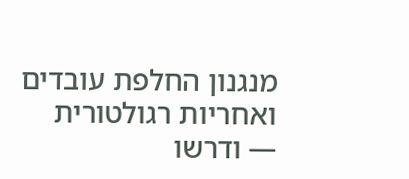מנגנון החלפת עובדים ואחריות רגולטורית — ודרשו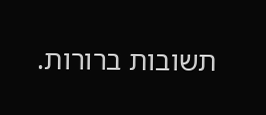תשובות ברורות.